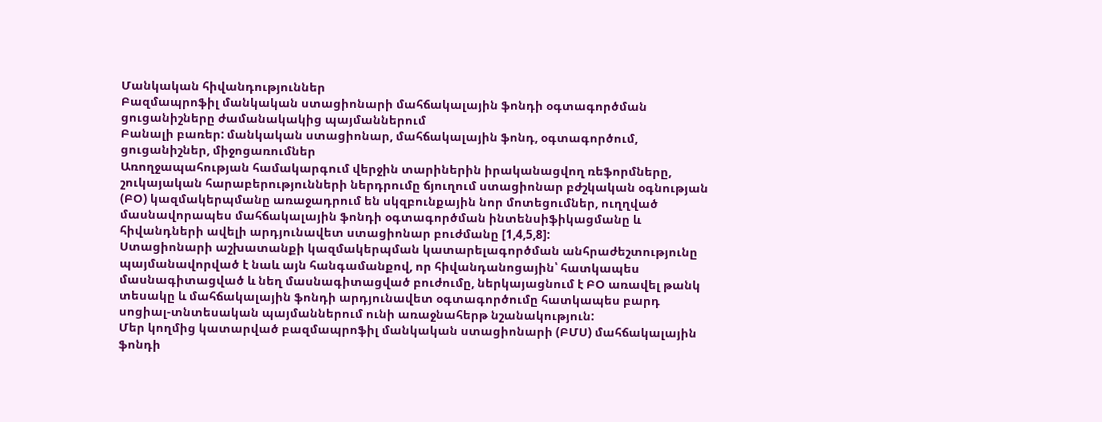Մանկական հիվանդություններ
Բազմապրոֆիլ մանկական ստացիոնարի մահճակալային ֆոնդի օգտագործման ցուցանիշները ժամանակակից պայմաններում
Բանալի բառեր: մանկական ստացիոնար, մահճակալային ֆոնդ, օգտագործում, ցուցանիշներ, միջոցառումներ
Առողջապահության համակարգում վերջին տարիներին իրականացվող ռեֆորմները, շուկայական հարաբերությունների ներդրումը ճյուղում ստացիոնար բժշկական օգնության (ԲՕ) կազմակերպմանը առաջադրում են սկզբունքային նոր մոտեցումներ, ուղղված մասնավորապես մահճակալային ֆոնդի օգտագործման ինտենսիֆիկացմանը և հիվանդների ավելի արդյունավետ ստացիոնար բուժմանը [1,4,5,8]:
Ստացիոնարի աշխատանքի կազմակերպման կատարելագործման անհրաժեշտությունը պայմանավորված է նաև այն հանգամանքով, որ հիվանդանոցային՝ հատկապես մասնագիտացված և նեղ մասնագիտացված բուժումը, ներկայացնում է ԲՕ առավել թանկ տեսակը և մահճակալային ֆոնդի արդյունավետ օգտագործումը հատկապես բարդ սոցիալ-տնտեսական պայմաններում ունի առաջնահերթ նշանակություն:
Մեր կողմից կատարված բազմապրոֆիլ մանկական ստացիոնարի (ԲՄՍ) մահճակալային ֆոնդի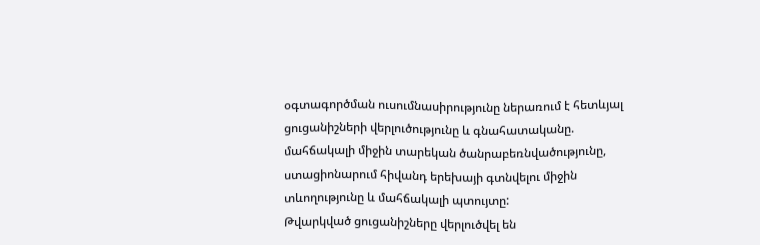օգտագործման ուսումնասիրությունը ներառում է հետևյալ ցուցանիշների վերլուծությունը և գնահատականը. մահճակալի միջին տարեկան ծանրաբեռնվածությունը, ստացիոնարում հիվանդ երեխայի գտնվելու միջին տևողությունը և մահճակալի պտույտը:
Թվարկված ցուցանիշները վերլուծվել են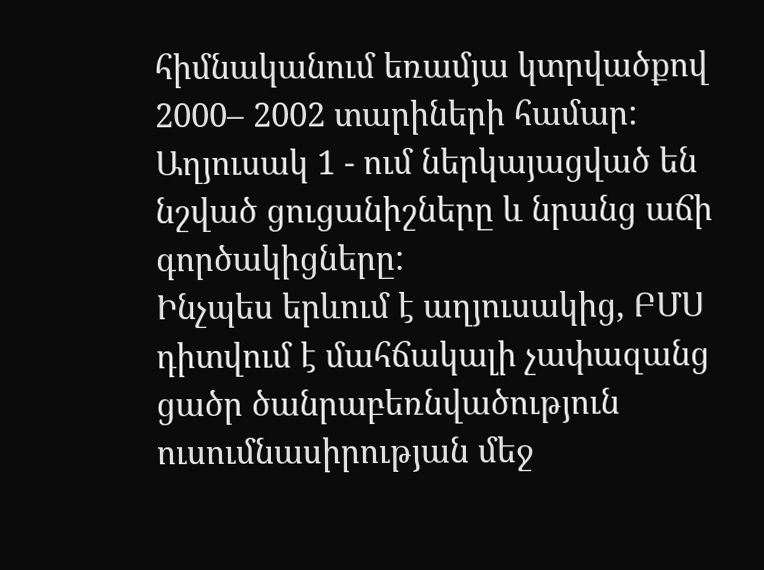հիմնականում եռամյա կտրվածքով 2000– 2002 տարիների համար:
Աղյուսակ 1 - ում ներկայացված են նշված ցուցանիշները և նրանց աճի գործակիցները:
Ինչպես երևում է աղյուսակից, ԲՄՍ դիտվում է մահճակալի չափազանց ցածր ծանրաբեռնվածություն ուսումնասիրության մեջ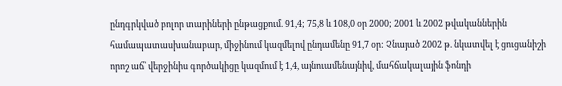ընդգրկված բոլոր տարիների ընթացքում. 91,4; 75,8 և 108,0 օր 2000; 2001 և 2002 թվականներին համապատասխանաբար, միջինում կազմելով ընդամենը 91,7 օր: Չնայած 2002 թ. նկատվել է ցուցանիշի որոշ աճ՝ վերջինիս գործակիցը կազմում է 1,4, այնուամենայնիվ, մահճակալային ֆոնդի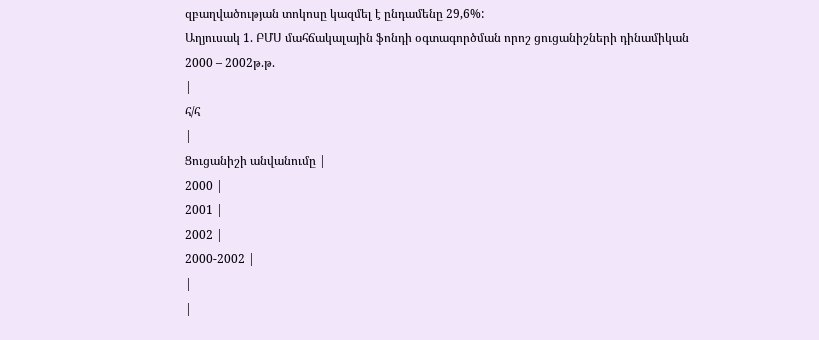զբաղվածության տոկոսը կազմել է ընդամենը 29,6%:
Աղյուսակ 1. ԲՄՍ մահճակալային ֆոնդի օգտագործման որոշ ցուցանիշների դինամիկան
2000 – 2002թ.թ.
|
հ/հ
|
Ցուցանիշի անվանումը |
2000 |
2001 |
2002 |
2000-2002 |
|
|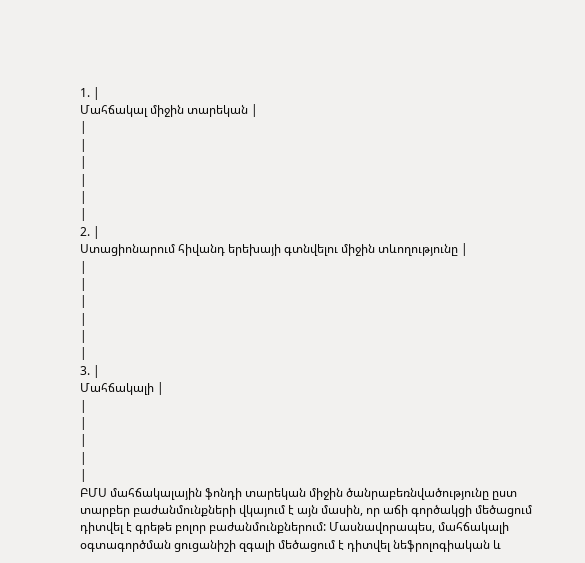1. |
Մահճակալ միջին տարեկան |
|
|
|
|
|
|
2. |
Ստացիոնարում հիվանդ երեխայի գտնվելու միջին տևողությունը |
|
|
|
|
|
|
3. |
Մահճակալի |
|
|
|
|
|
ԲՄՍ մահճակալային ֆոնդի տարեկան միջին ծանրաբեռնվածությունը ըստ տարբեր բաժանմունքների վկայում է այն մասին, որ աճի գործակցի մեծացում դիտվել է գրեթե բոլոր բաժանմունքներում: Մասնավորապես, մահճակալի օգտագործման ցուցանիշի զգալի մեծացում է դիտվել նեֆրոլոգիական և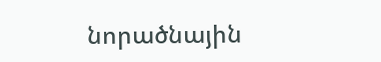նորածնային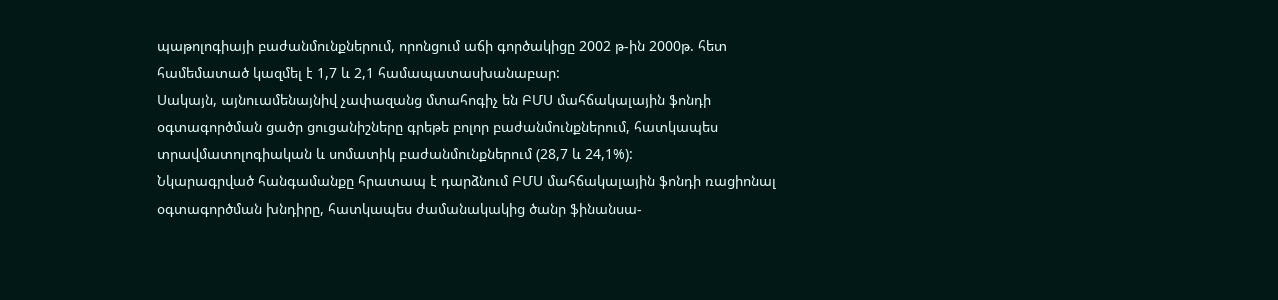պաթոլոգիայի բաժանմունքներում, որոնցում աճի գործակիցը 2002 թ-ին 2000թ. հետ համեմատած կազմել է 1,7 և 2,1 համապատասխանաբար:
Սակայն, այնուամենայնիվ չափազանց մտահոգիչ են ԲՄՍ մահճակալային ֆոնդի օգտագործման ցածր ցուցանիշները գրեթե բոլոր բաժանմունքներում, հատկապես տրավմատոլոգիական և սոմատիկ բաժանմունքներում (28,7 և 24,1%):
Նկարագրված հանգամանքը հրատապ է դարձնում ԲՄՍ մահճակալային ֆոնդի ռացիոնալ օգտագործման խնդիրը, հատկապես ժամանակակից ծանր ֆինանսա-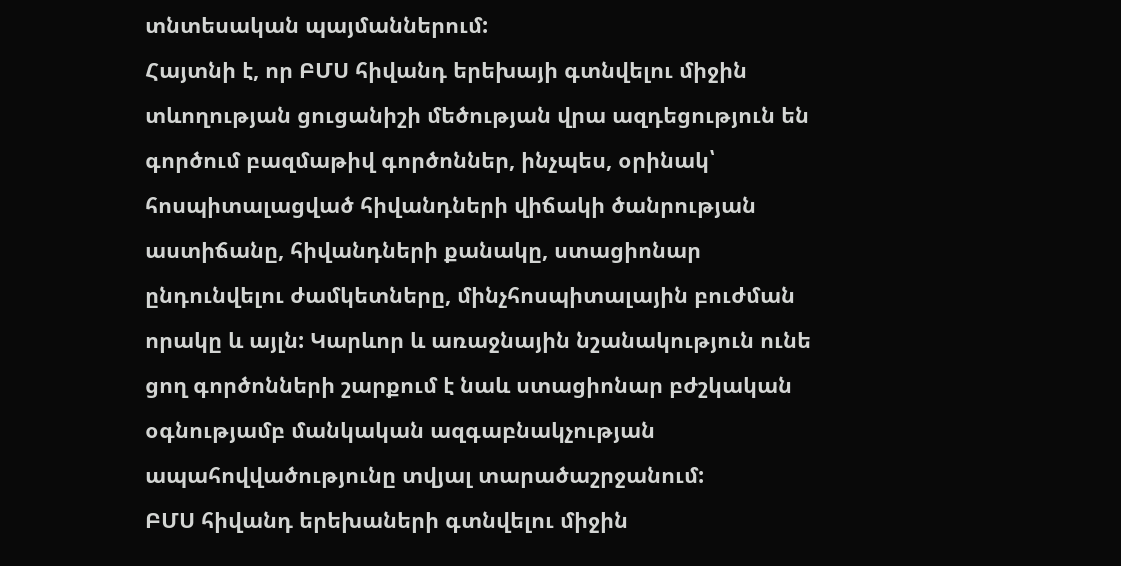տնտեսական պայմաններում:
Հայտնի է, որ ԲՄՍ հիվանդ երեխայի գտնվելու միջին տևողության ցուցանիշի մեծության վրա ազդեցություն են գործում բազմաթիվ գործոններ, ինչպես, օրինակ՝ հոսպիտալացված հիվանդների վիճակի ծանրության աստիճանը, հիվանդների քանակը, ստացիոնար ընդունվելու ժամկետները, մինչհոսպիտալային բուժման որակը և այլն: Կարևոր և առաջնային նշանակություն ունե ցող գործոնների շարքում է նաև ստացիոնար բժշկական օգնությամբ մանկական ազգաբնակչության ապահովվածությունը տվյալ տարածաշրջանում:
ԲՄՍ հիվանդ երեխաների գտնվելու միջին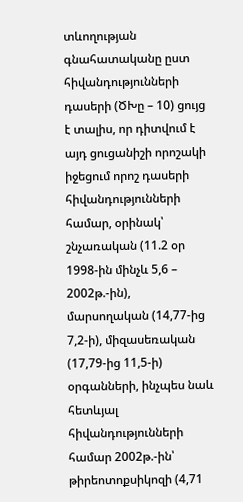տևողության գնահատականը ըստ հիվանդությունների դասերի (ԾԽը – 10) ցույց է տալիս, որ դիտվում է այդ ցուցանիշի որոշակի իջեցում որոշ դասերի հիվանդությունների համար, օրինակ՝ շնչառական (11.2 օր 1998-ին մինչև 5,6 – 2002թ.-ին), մարսողական (14,77-ից 7,2-ի), միզասեռական (17,79-ից 11,5-ի) օրգանների, ինչպես նաև հետևյալ հիվանդությունների համար 2002թ.-ին՝ թիրեոտոքսիկոզի (4,71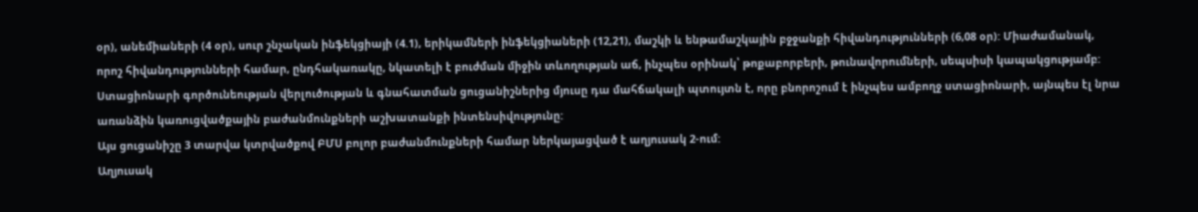օր), անեմիաների (4 օր), սուր շնչական ինֆեկցիայի (4.1), երիկամների ինֆեկցիաների (12,21), մաշկի և ենթամաշկային բջջանքի հիվանդությունների (6,08 օր): Միաժամանակ, որոշ հիվանդությունների համար, ընդհակառակը, նկատելի է բուժման միջին տևողության աճ, ինչպես օրինակ՝ թոքաբորբերի, թունավորումների, սեպսիսի կապակցությամբ:
Ստացիոնարի գործունեության վերլուծության և գնահատման ցուցանիշներից մյուսը դա մահճակալի պտույտն է, որը բնորոշում է ինչպես ամբողջ ստացիոնարի, այնպես էլ նրա առանձին կառուցվածքային բաժանմունքների աշխատանքի ինտենսիվությունը:
Այս ցուցանիշը 3 տարվա կտրվածքով ԲՄՍ բոլոր բաժանմունքների համար ներկայացված է աղյուսակ 2-ում:
Աղյուսակ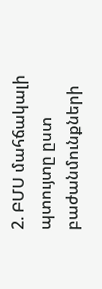2. ԲՄՍ մահճակալի պտույտը ըստ բաժանմունքների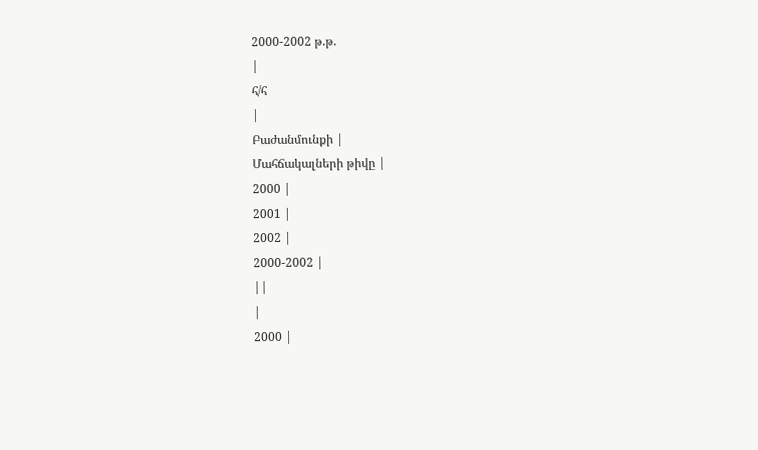2000-2002 թ.թ.
|
հ/հ
|
Բաժանմունքի |
Մահճակալների թիվը |
2000 |
2001 |
2002 |
2000-2002 |
||
|
2000 |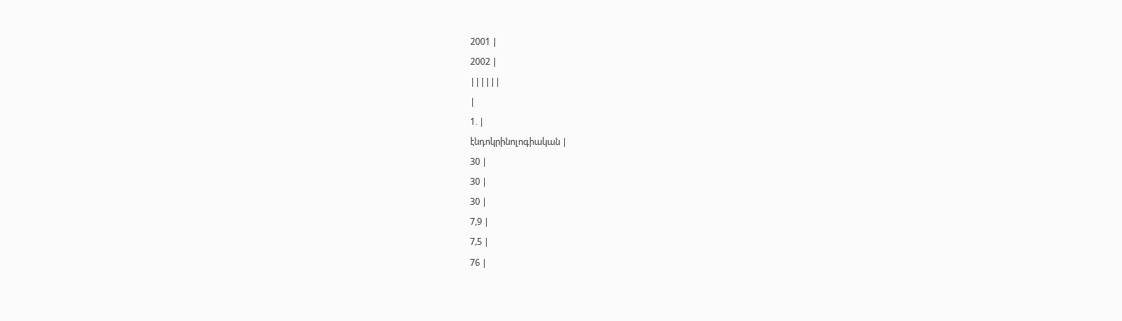2001 |
2002 |
||||||
|
1. |
էնդոկրինոլոգիական |
30 |
30 |
30 |
7,9 |
7,5 |
76 |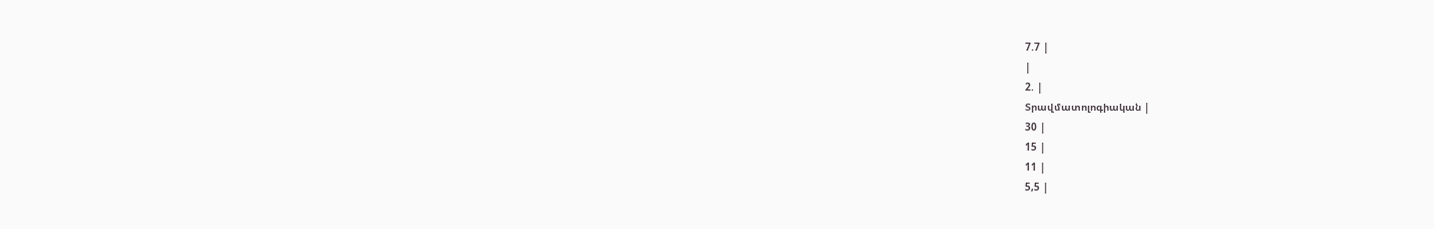7.7 |
|
2. |
Տրավմատոլոգիական |
30 |
15 |
11 |
5,5 |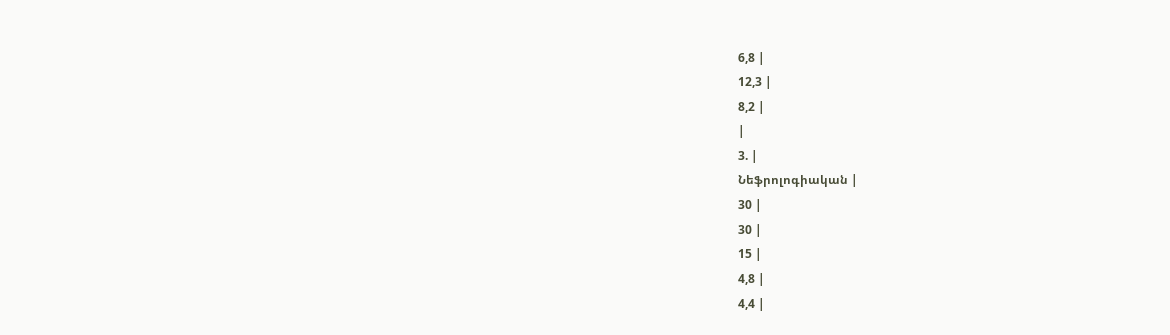6,8 |
12,3 |
8,2 |
|
3. |
Նեֆրոլոգիական |
30 |
30 |
15 |
4,8 |
4,4 |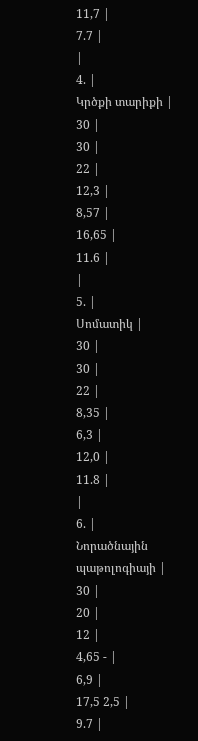11,7 |
7.7 |
|
4. |
Կրծքի տարիքի |
30 |
30 |
22 |
12,3 |
8,57 |
16,65 |
11.6 |
|
5. |
Սոմատիկ |
30 |
30 |
22 |
8,35 |
6,3 |
12,0 |
11.8 |
|
6. |
Նորածնային պաթոլոգիայի |
30 |
20 |
12 |
4,65 - |
6,9 |
17,5 2,5 |
9.7 |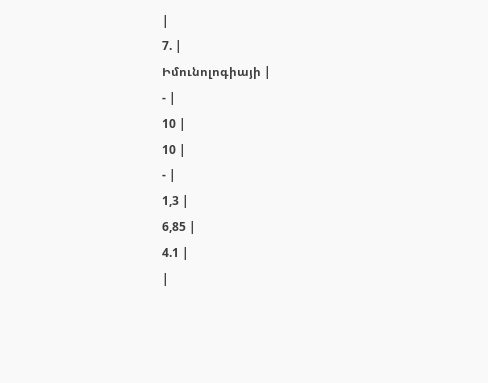|
7. |
Իմունոլոգիայի |
- |
10 |
10 |
- |
1,3 |
6,85 |
4.1 |
|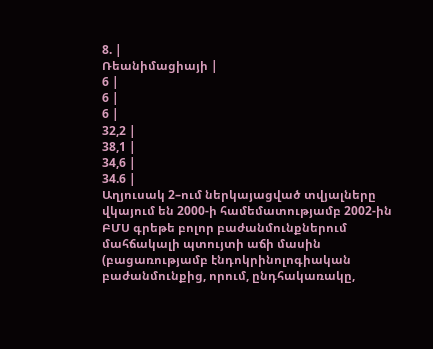8. |
Ռեանիմացիայի |
6 |
6 |
6 |
32,2 |
38,1 |
34,6 |
34.6 |
Աղյուսակ 2–ում ներկայացված տվյալները վկայում են 2000-ի համեմատությամբ 2002-ին ԲՄՍ գրեթե բոլոր բաժանմունքներում մահճակալի պտույտի աճի մասին (բացառությամբ էնդոկրինոլոգիական բաժանմունքից, որում, ընդհակառակը,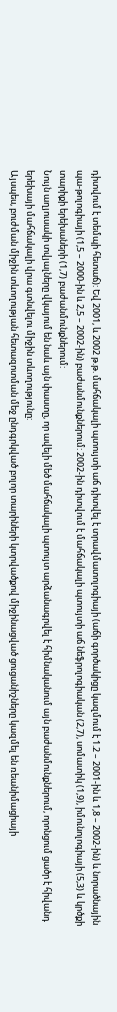դիտվում է տեմպի հետաճ): Եվ 2001, և 2002 թ.թ. մահճակալի պտույտի աճ դիտվել է տրավմատոլոգիայի (աճի գործակիցը կազմում է 1.2 – 2001-ին և 1,8 – 2002-ին) և նորածնային պա-թոլոգիայի (1,5 – 2000-ին և 2,5 – 2002-ին) բաժանմունքներում: 2002-ին դիտվում է մահճակալի պտույտի աճ նեֆրոլոգիական (2,7), սոմատիկ (1,9), իմունոլոգիայի (5,3) և կրծքի տարիքի երեխաների (1,7) բաժանմունքներում:
Նույն աղյուսակի տվյալները վկայում են նաև այն փաստը, որ ավելի մեծ մահճակալի պտույտ արձանագրվել է հիմնականում այն բաժանմունքներում, որոնցում ցածր է հիվանդ երեխայի մահճակալի վրա գտնվելու միջին տևողությունը:
Այսպես, բուժման միջին տևողության հետազոտման մեջ ընդգրկված բոլոր տարիների կտրվածքով միջինացված ցուցանիշները կազմել են ռեանիմացիայի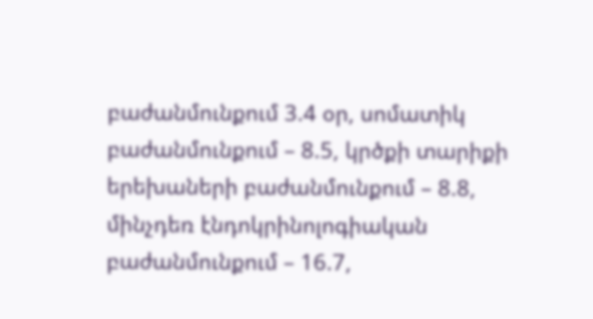բաժանմունքում 3.4 օր, սոմատիկ բաժանմունքում – 8.5, կրծքի տարիքի երեխաների բաժանմունքում – 8.8, մինչդեռ էնդոկրինոլոգիական բաժանմունքում – 16.7,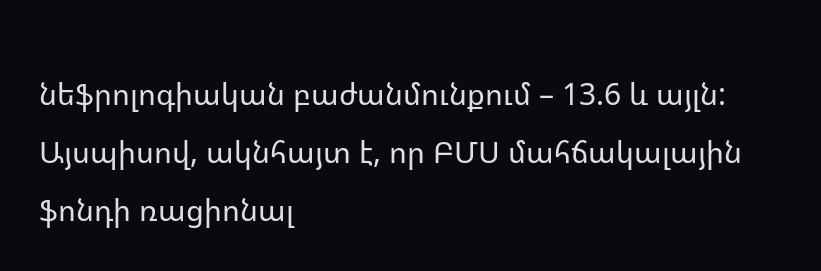նեֆրոլոգիական բաժանմունքում – 13.6 և այլն:
Այսպիսով, ակնհայտ է, որ ԲՄՍ մահճակալային ֆոնդի ռացիոնալ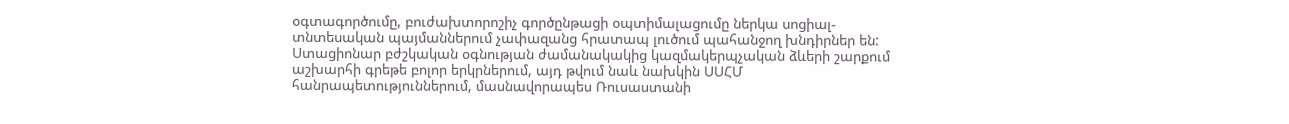օգտագործումը, բուժախտորոշիչ գործընթացի օպտիմալացումը ներկա սոցիալ-տնտեսական պայմաններում չափազանց հրատապ լուծում պահանջող խնդիրներ են:
Ստացիոնար բժշկական օգնության ժամանակակից կազմակերպչական ձևերի շարքում աշխարհի գրեթե բոլոր երկրներում, այդ թվում նաև նախկին ՍՍՀՄ հանրապետություններում, մասնավորապես Ռուսաստանի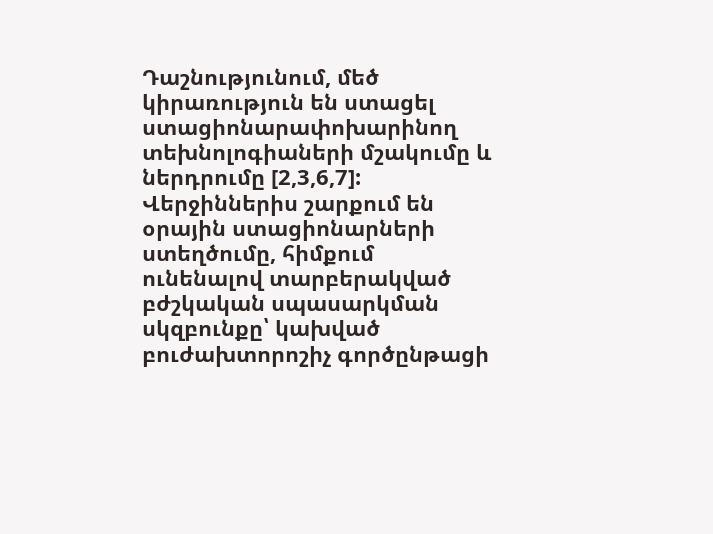Դաշնությունում, մեծ կիրառություն են ստացել ստացիոնարափոխարինող տեխնոլոգիաների մշակումը և ներդրումը [2,3,6,7]:
Վերջիններիս շարքում են օրային ստացիոնարների ստեղծումը, հիմքում ունենալով տարբերակված բժշկական սպասարկման սկզբունքը՝ կախված բուժախտորոշիչ գործընթացի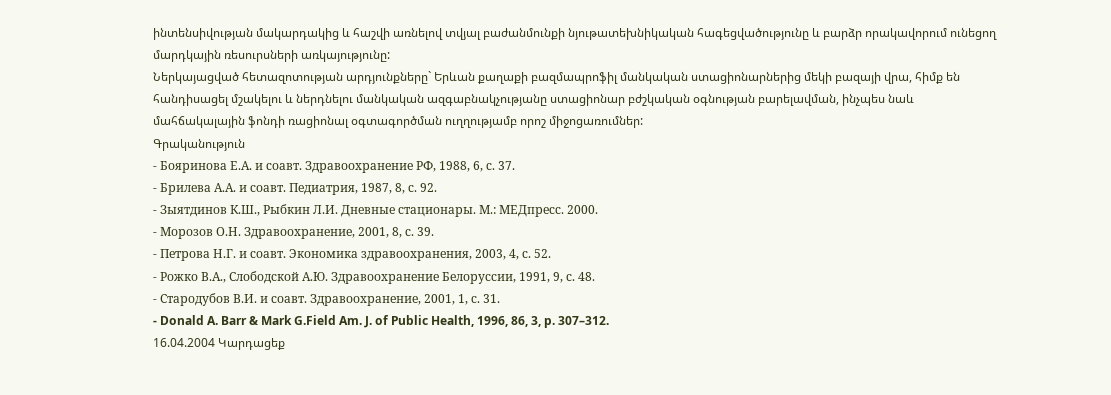ինտենսիվության մակարդակից և հաշվի առնելով տվյալ բաժանմունքի նյութատեխնիկական հագեցվածությունը և բարձր որակավորում ունեցող մարդկային ռեսուրսների առկայությունը:
Ներկայացված հետազոտության արդյունքները` Երևան քաղաքի բազմապրոֆիլ մանկական ստացիոնարներից մեկի բազայի վրա, հիմք են հանդիսացել մշակելու և ներդնելու մանկական ազգաբնակչությանը ստացիոնար բժշկական օգնության բարելավման, ինչպես նաև մահճակալային ֆոնդի ռացիոնալ օգտագործման ուղղությամբ որոշ միջոցառումներ:
Գրականություն
- Бояринова Е.А. и соавт. Здравоохранение РФ, 1988, 6, с. 37.
- Брилева А.А. и соавт. Педиатрия, 1987, 8, с. 92.
- Зыятдинов К.Ш., Рыбкин Л.И. Дневные стационары. М.: МЕДпресс. 2000.
- Морозов О.Н. Здравоохранение, 2001, 8, с. 39.
- Петрова Н.Г. и соавт. Экономика здравоохранения, 2003, 4, с. 52.
- Рожко В.А., Слободской А.Ю. Здравоохранение Белоруссии, 1991, 9, с. 48.
- Стародубов В.И. и соавт. Здравоохранение, 2001, 1, с. 31.
- Donald A. Barr & Mark G.Field Am. J. of Public Health, 1996, 86, 3, p. 307–312.
16.04.2004 Կարդացեք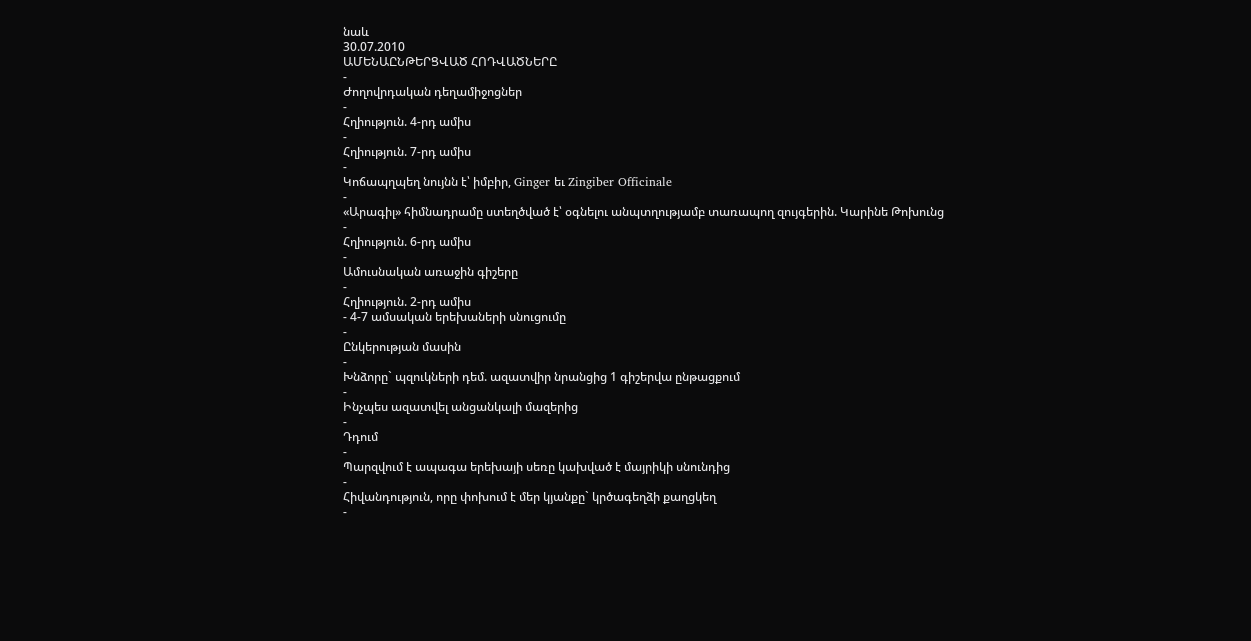նաև
30.07.2010
ԱՄԵՆԱԸՆԹԵՐՑՎԱԾ ՀՈԴՎԱԾՆԵՐԸ
-
Ժողովրդական դեղամիջոցներ
-
Հղիություն. 4-րդ ամիս
-
Հղիություն. 7-րդ ամիս
-
Կոճապղպեղ նույնն է՝ իմբիր, Ginger եւ Zingiber Officinale
-
«Արագիլ» հիմնադրամը ստեղծված է՝ օգնելու անպտղությամբ տառապող զույգերին. Կարինե Թոխունց
-
Հղիություն. 6-րդ ամիս
-
Ամուսնական առաջին գիշերը
-
Հղիություն. 2-րդ ամիս
- 4-7 ամսական երեխաների սնուցումը
-
Ընկերության մասին
-
Խնձորը` պզուկների դեմ. ազատվիր նրանցից 1 գիշերվա ընթացքում
-
Ինչպես ազատվել անցանկալի մազերից
-
Դդում
-
Պարզվում է ապագա երեխայի սեռը կախված է մայրիկի սնունդից
-
Հիվանդություն, որը փոխում է մեր կյանքը` կրծագեղձի քաղցկեղ
-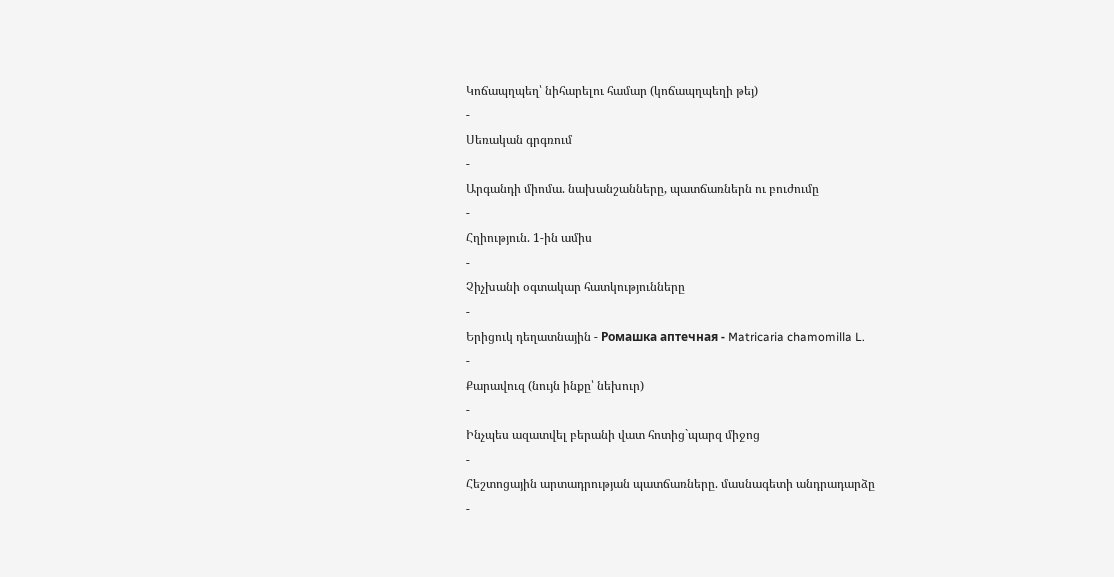Կոճապղպեղ՝ նիհարելու համար (կոճապղպեղի թեյ)
-
Սեռական գրգռում
-
Արգանդի միոմա. նախանշանները, պատճառներն ու բուժումը
-
Հղիություն. 1-ին ամիս
-
Չիչխանի օգտակար հատկությունները
-
Երիցուկ դեղատնային - Ромашка аптечная - Matricaria chamomilla L.
-
Քարավուզ (նույն ինքը՝ նեխուր)
-
Ինչպես ազատվել բերանի վատ հոտից`պարզ միջոց
-
Հեշտոցային արտադրության պատճառները. մասնագետի անդրադարձը
-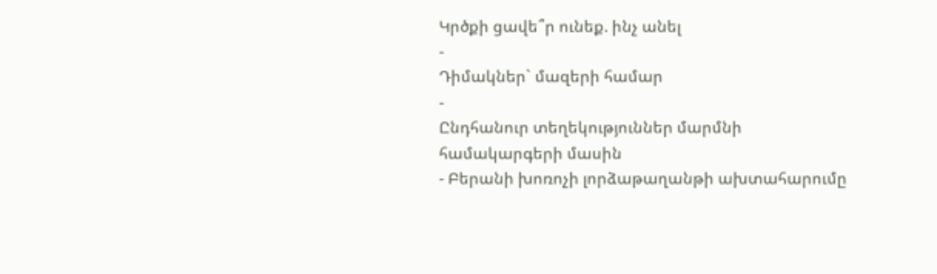Կրծքի ցավե՞ր ունեք. ինչ անել
-
Դիմակներ` մազերի համար
-
Ընդհանուր տեղեկություններ մարմնի համակարգերի մասին
- Բերանի խոռոչի լորձաթաղանթի ախտահարումը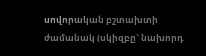սովորական բշտախտի ժամանակ (սկիզբը` նախորդ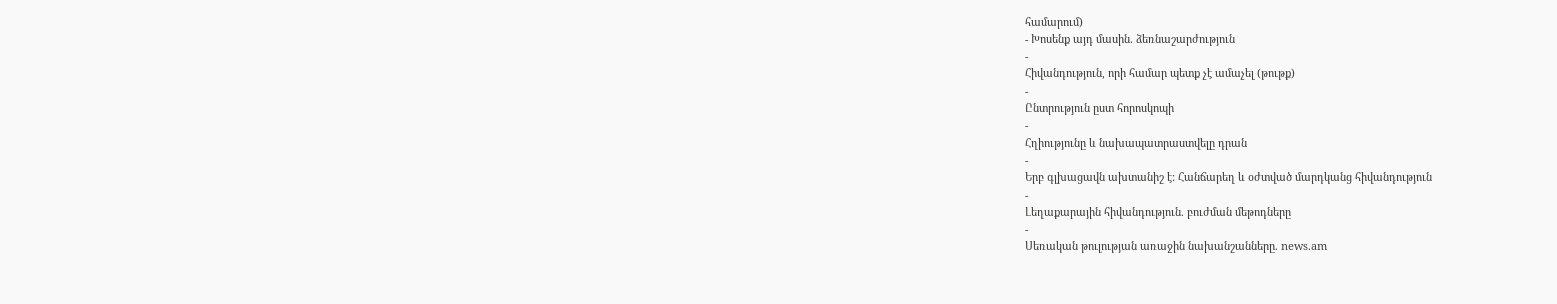համարում)
- Խոսենք այդ մասին. ձեռնաշարժություն
-
Հիվանդություն, որի համար պետք չէ ամաչել (թութք)
-
Ընտրություն ըստ հորոսկոպի
-
Հղիությունը և նախապատրաստվելը դրան
-
Երբ գլխացավն ախտանիշ է: Հանճարեղ և օժտված մարդկանց հիվանդություն
-
Լեղաքարային հիվանդություն. բուժման մեթոդները
-
Սեռական թուլության առաջին նախանշանները. news.am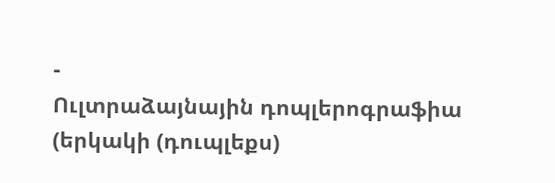-
Ուլտրաձայնային դոպլերոգրաֆիա (երկակի (դուպլեքս)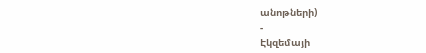անոթների)
-
Էկզեմայի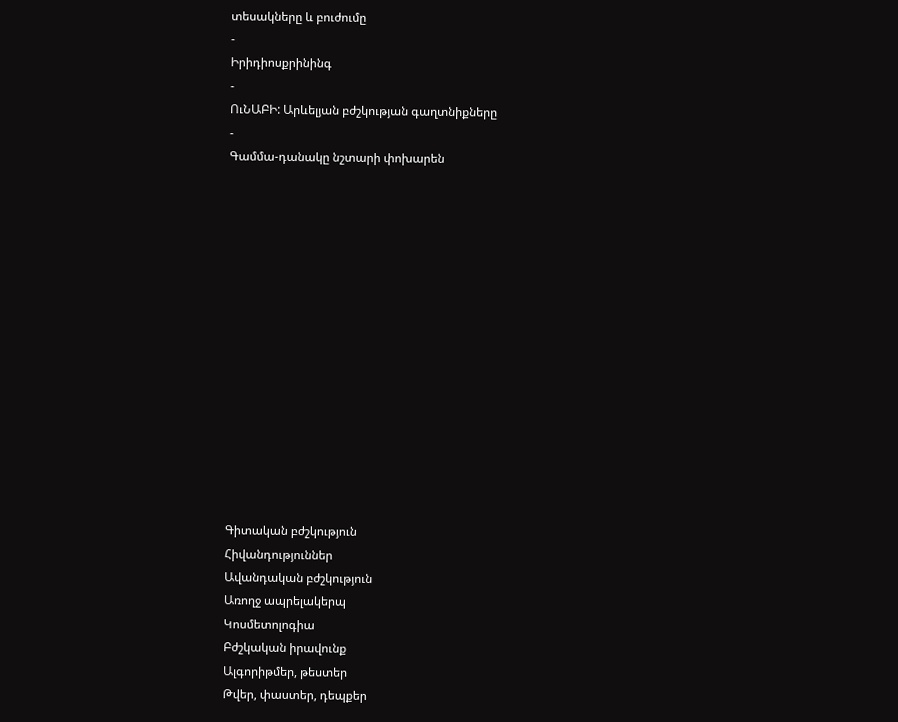տեսակները և բուժումը
-
Իրիդիոսքրինինգ
-
ՈւՆԱԲԻ: Արևելյան բժշկության գաղտնիքները
-
Գամմա-դանակը նշտարի փոխարեն















Գիտական բժշկություն
Հիվանդություններ
Ավանդական բժշկություն
Առողջ ապրելակերպ
Կոսմետոլոգիա
Բժշկական իրավունք
Ալգորիթմեր, թեստեր
Թվեր, փաստեր, դեպքեր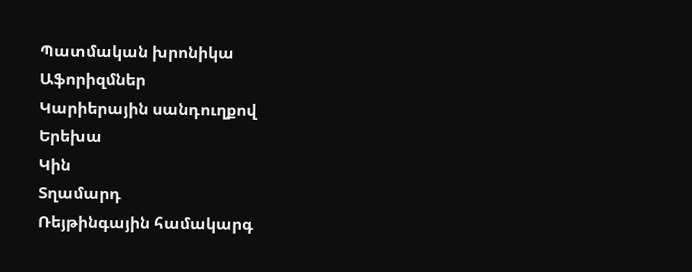Պատմական խրոնիկա
Աֆորիզմներ
Կարիերային սանդուղքով
Երեխա
Կին
Տղամարդ
Ռեյթինգային համակարգ